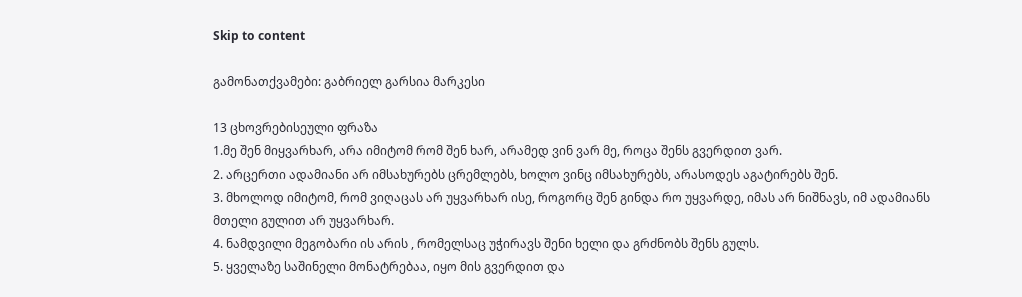Skip to content

გამონათქვამები: გაბრიელ გარსია მარკესი

13 ცხოვრებისეული ფრაზა
1.მე შენ მიყვარხარ, არა იმიტომ რომ შენ ხარ, არამედ ვინ ვარ მე, როცა შენს გვერდით ვარ.
2. არცერთი ადამიანი არ იმსახურებს ცრემლებს, ხოლო ვინც იმსახურებს, არასოდეს აგატირებს შენ.
3. მხოლოდ იმიტომ, რომ ვიღაცას არ უყვარხარ ისე, როგორც შენ გინდა რო უყვარდე, იმას არ ნიშნავს, იმ ადამიანს მთელი გულით არ უყვარხარ.
4. ნამდვილი მეგობარი ის არის , რომელსაც უჭირავს შენი ხელი და გრძნობს შენს გულს.
5. ყველაზე საშინელი მონატრებაა, იყო მის გვერდით და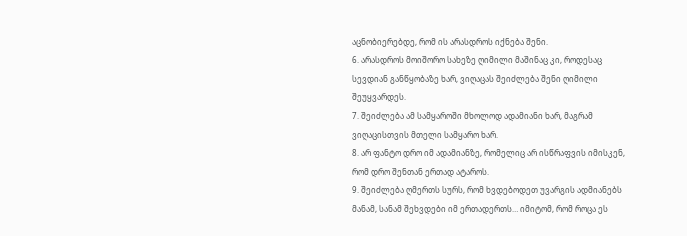აცნობიერებდე, რომ ის არასდროს იქნება შენი.
6. არასდროს მოიშორო სახეზე ღიმილი მაშინაც კი, როდესაც სევდიან განწყობაზე ხარ, ვიღაცას შეიძლება შენი ღიმილი შეუყვარდეს.
7. შეიძლება ამ სამყაროში მხოლოდ ადამიანი ხარ, მაგრამ ვიღაცისთვის მთელი სამყარო ხარ.
8. არ ფანტო დრო იმ ადამიანზე, რომელიც არ ისწრაფვის იმისკენ, რომ დრო შენთან ერთად ატაროს.
9. შეიძლება ღმერთს სურს, რომ ხვდებოდეთ უვარგის ადმიანებს მანამ, სანამ შეხვდები იმ ერთადერთს… იმიტომ, რომ როცა ეს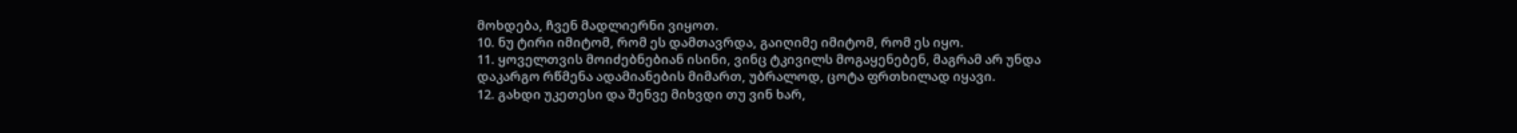მოხდება, ჩვენ მადლიერნი ვიყოთ.
10. ნუ ტირი იმიტომ, რომ ეს დამთავრდა, გაიღიმე იმიტომ, რომ ეს იყო.
11. ყოველთვის მოიძებნებიან ისინი, ვინც ტკივილს მოგაყენებენ, მაგრამ არ უნდა დაკარგო რწმენა ადამიანების მიმართ, უბრალოდ, ცოტა ფრთხილად იყავი.
12. გახდი უკეთესი და შენვე მიხვდი თუ ვინ ხარ,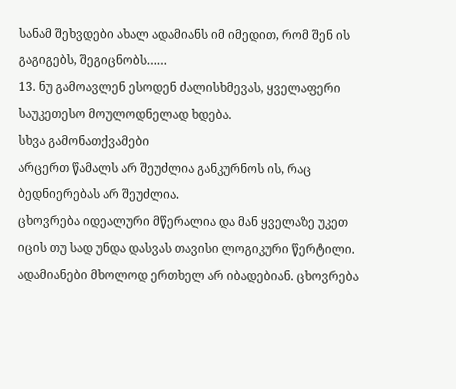სანამ შეხვდები ახალ ადამიანს იმ იმედით, რომ შენ ის გაგიგებს, შეგიცნობს……
13. ნუ გამოავლენ ესოდენ ძალისხმევას, ყველაფერი საუკეთესო მოულოდნელად ხდება.
სხვა გამონათქვამები
არცერთ წამალს არ შეუძლია განკურნოს ის, რაც ბედნიერებას არ შეუძლია.
ცხოვრება იდეალური მწერალია და მან ყველაზე უკეთ იცის თუ სად უნდა დასვას თავისი ლოგიკური წერტილი.
ადამიანები მხოლოდ ერთხელ არ იბადებიან. ცხოვრება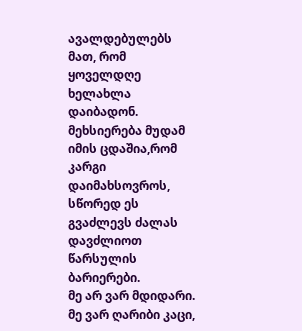ავალდებულებს მათ, რომ ყოველდღე ხელახლა დაიბადონ.
მეხსიერება მუდამ იმის ცდაშია,რომ კარგი დაიმახსოვროს, სწორედ ეს გვაძლევს ძალას დავძლიოთ წარსულის ბარიერები.
მე არ ვარ მდიდარი. მე ვარ ღარიბი კაცი,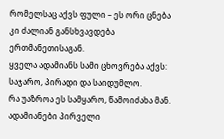რომელსაც აქვს ფული – ეს ორი ცნება კი ძალიან განსხვავდება ერთმანეთისაგან.
ყველა ადამიანს სამი ცხოვრება აქვს: საჯარო, პირადი და საიდუმლო.
რა უაზროა ეს სამყარო, წამოიძახა მან. ადამიანები პირველი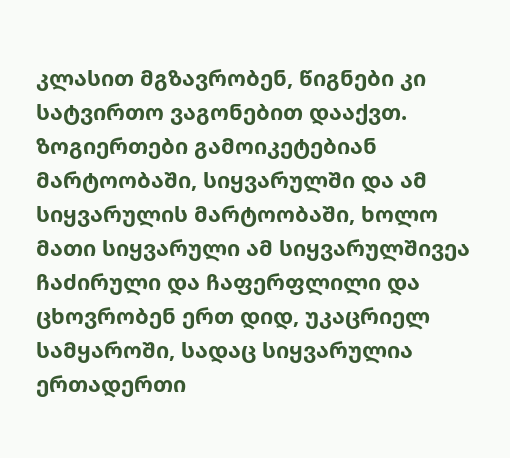კლასით მგზავრობენ, წიგნები კი სატვირთო ვაგონებით დააქვთ.
ზოგიერთები გამოიკეტებიან მარტოობაში, სიყვარულში და ამ სიყვარულის მარტოობაში, ხოლო მათი სიყვარული ამ სიყვარულშივეა ჩაძირული და ჩაფერფლილი და ცხოვრობენ ერთ დიდ, უკაცრიელ სამყაროში, სადაც სიყვარულია ერთადერთი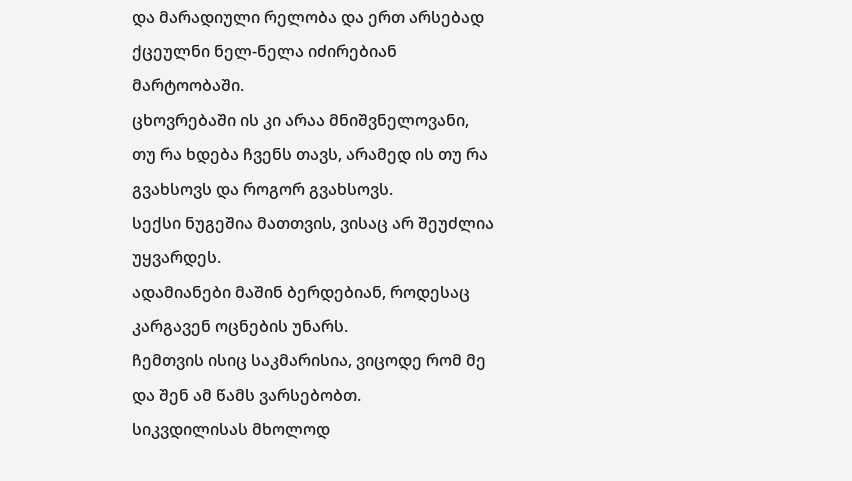და მარადიული რელობა და ერთ არსებად ქცეულნი ნელ-ნელა იძირებიან მარტოობაში.
ცხოვრებაში ის კი არაა მნიშვნელოვანი, თუ რა ხდება ჩვენს თავს, არამედ ის თუ რა გვახსოვს და როგორ გვახსოვს.
სექსი ნუგეშია მათთვის, ვისაც არ შეუძლია უყვარდეს.
ადამიანები მაშინ ბერდებიან, როდესაც კარგავენ ოცნების უნარს.
ჩემთვის ისიც საკმარისია, ვიცოდე რომ მე და შენ ამ წამს ვარსებობთ.
სიკვდილისას მხოლოდ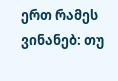ერთ რამეს ვინანებ: თუ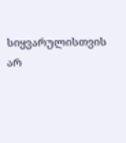სიყვარულისთვის არ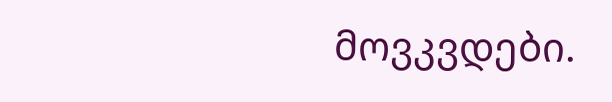მოვკვდები.